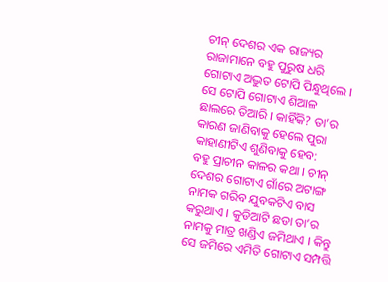ଚୀନ୍ ଦେଶର ଏକ ରାଜ୍ୟର ରାଜାମାନେ ବହୁ ପୁରୁଷ ଧରି ଗୋଟାଏ ଅଦ୍ଭୁତ ଟୋପି ପିନ୍ଧୁଥିଲେ । ସେ ଟୋପି ଗୋଟାଏ ଶିଆଳ ଛାଲରେ ତିଆରି । କାହିଁକି? ତା’ର କାରଣ ଜାଣିବାକୁ ହେଲେ ପୁରା କାହାଣୀଟିଏ ଶୁଣିବାକୁ ହେବ:
ବହୁ ପ୍ରାଚୀନ କାଳର କଥା । ଚୀନ୍ ଦେଶର ଗୋଟାଏ ଗାଁରେ ଅଟାଙ୍ଗ ନାମକ ଗରିବ ଯୁବକଟିଏ ବାସ କରୁଥାଏ । କୁଡିଆଟି ଛଡା ତା’ର ନାମକୁ ମାତ୍ର ଖଣ୍ଡିଏ ଜମିଥାଏ । କିନ୍ତୁ ସେ ଜମିରେ ଏମିତି ଗୋଟାଏ ସମ୍ପତ୍ତି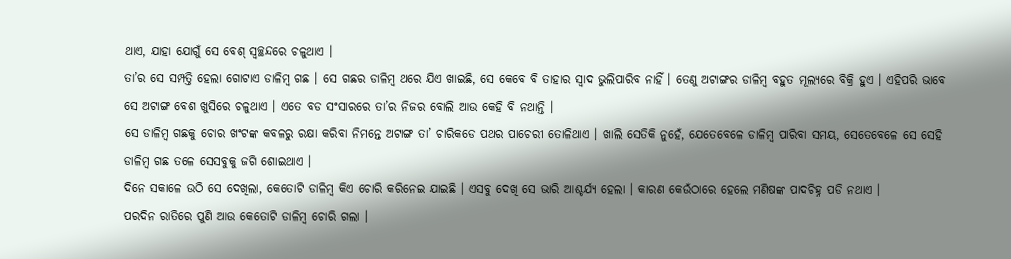ଥାଏ, ଯାହା ଯୋଗୁଁ ସେ ବେଶ୍ ସ୍ୱଚ୍ଛନ୍ଦରେ ଚଳୁଥାଏ ।
ତା’ର ସେ ସମ୍ପତ୍ତି ହେଲା ଗୋଟାଏ ଡାଳିମ୍ବ ଗଛ । ସେ ଗଛର ଡାଳିମ୍ବ ଥରେ ଯିଏ ଖାଇଛି, ସେ କେବେ ବି ତାହାର ସ୍ୱାଦ ଭୁଲିପାରିବ ନାହିଁ । ତେଣୁ ଅଟାଙ୍ଗର ଡାଳିମ୍ବ ବହୁତ ମୂଲ୍ୟରେ ବିକ୍ରି ହୁଏ । ଏହିପରି ଭାବେ ସେ ଅଟାଙ୍ଗ ବେଶ ଖୁସିରେ ଚଳୁଥାଏ । ଏତେ ବଡ ସଂସାରରେ ତା’ର ନିଜର ବୋଲି ଆଉ କେହି ବି ନଥାନ୍ତି ।
ସେ ଡାଳିମ୍ବ ଗଛକୁ ଚୋର ଖଂଟଙ୍କ କବଳରୁ ରକ୍ଷା କରିବା ନିମନ୍ତେ ଅଟାଙ୍ଗ ତା’ ଚାରିକଡେ ପଥର ପାଚେରୀ ତୋଳିଥାଏ । ଖାଲି ସେତିକି ନୁହେଁ, ଯେତେବେଳେ ଡାଳିମ୍ବ ପାରିବା ସମୟ, ସେତେବେଳେ ସେ ସେହି ଡାଳିମ୍ବ ଗଛ ତଳେ ସେସବୁକୁ ଜଗି ଶୋଇଥାଏ ।
ଦିନେ ସକାଳେ ଉଠି ସେ ଦେଖିଲା, କେତୋଟି ଡାଳିମ୍ବ କିଏ ଚୋରି କରିନେଇ ଯାଇଛି । ଏସବୁ ଦେଖି ସେ ଭାରି ଆଶ୍ଚର୍ଯ୍ୟ ହେଲା । କାରଣ କେଉଁଠାରେ ହେଲେ ମଣିଷଙ୍କ ପାଦଚିହ୍ନ ପଡି ନଥାଏ ।
ପରଦିନ ରାତିରେ ପୁଣି ଆଉ କେତୋଟି ଡାଳିମ୍ବ ଚୋରି ଗଲା ।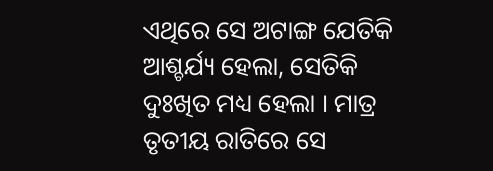ଏଥିରେ ସେ ଅଟାଙ୍ଗ ଯେତିକି ଆଶ୍ଚର୍ଯ୍ୟ ହେଲା, ସେତିକି ଦୁଃଖିତ ମଧ୍ୟ ହେଲା । ମାତ୍ର ତୃତୀୟ ରାତିରେ ସେ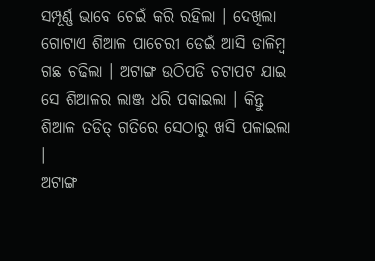ସମ୍ପୂର୍ଣ୍ଣ ଭାବେ ଚେଇଁ କରି ରହିଲା । ଦେଖିଲା ଗୋଟାଏ ଶିଆଳ ପାଚେରୀ ଡେଇଁ ଆସି ଡାଳିମ୍ବ ଗଛ ଚଢିଲା । ଅଟାଙ୍ଗ ଉଠିପଡି ଚଟାପଟ ଯାଇ ସେ ଶିଆଳର ଲାଞ୍ଜ ଧରି ପକାଇଲା । କିନ୍ତୁ ଶିଆଳ ତଡିତ୍ ଗତିରେ ସେଠାରୁ ଖସି ପଳାଇଲା ।
ଅଟାଙ୍ଗ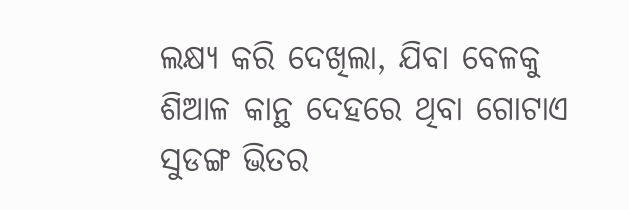ଲକ୍ଷ୍ୟ କରି ଦେଖିଲା, ଯିବା ବେଳକୁ ଶିଆଳ କାନ୍ଥ ଦେହରେ ଥିବା ଗୋଟାଏ ସୁଡଙ୍ଗ ଭିତର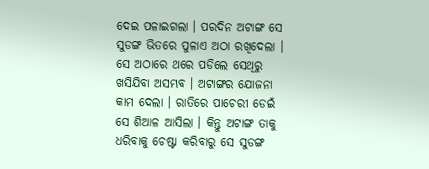ଦେଇ ପଳାଇଗଲା । ପରଦିନ ଅଟାଙ୍ଗ ସେ ସୁଡଙ୍ଗ ଭିତରେ ପୁଳାଏ ଅଠା ରଖିଦେଲା । ସେ ଅଠାରେ ଥରେ ପଡିଲେ ସେଥିରୁ ଖସିଯିବା ଅସମ୍ଭବ । ଅଟାଙ୍ଗର ଯୋଜନା କାମ ଦେଲା । ରାତିରେ ପାଚେରୀ ଡେଇଁ ସେ ଶିଆଳ ଆସିଲା । କିନ୍ତୁ ଅଟାଙ୍ଗ ତାକୁ ଧରିବାକୁ ଚେଷ୍ଟା କରିବାରୁ ସେ ସୁଡଙ୍ଗ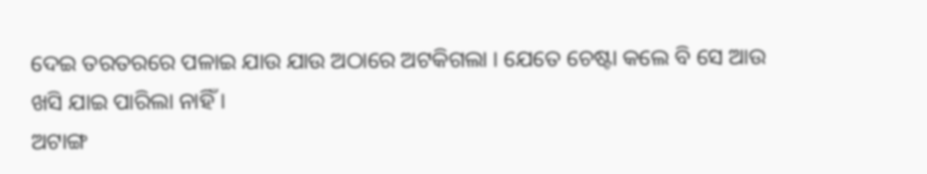ଦେଇ ତରତରରେ ପଳାଇ ଯାଉ ଯାଉ ଅଠାରେ ଅଟକିଗଲା । ଯେତେ ଚେଷ୍ଟା କଲେ ବି ସେ ଆଉ ଖସି ଯାଇ ପାରିଲା ନାହିଁ ।
ଅଟାଙ୍ଗ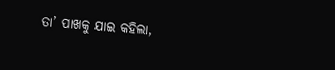ତା’ ପାଖକୁ ଯାଇ କହିଲା,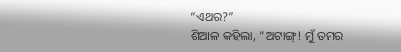“ଏଥର?”
ଶିଆଳ କହିଲା, “ଅଟାଙ୍ଗ୍! ମୁଁ ତମର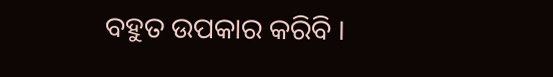ବହୁତ ଉପକାର କରିବି ।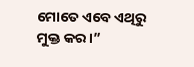ମୋତେ ଏବେ ଏଥିରୁ ମୁକ୍ତ କର ।”